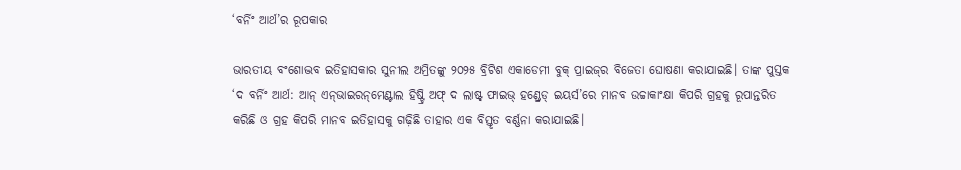‘ବର୍ନିଂ ଆର୍ଥ’ର ରୂପକାର

ଭାରତୀୟ ବଂଶୋଦ୍ଭବ ଇତିହାସକାର ସୁନୀଲ ଅମ୍ରିତଙ୍କୁ ୨୦୨୫ ବ୍ରିଟିଶ ଏକାଡେମୀ ବୁକ୍‌ ପ୍ରାଇଜ୍‌ର ବିଜେତା ଘୋଷଣା କରାଯାଇଛି। ତାଙ୍କ ପୁସ୍ତକ ‘ଦ ବର୍ନିଂ ଆର୍ଥ: ଆନ୍‌ ଏନ୍‌ଭାଇରନ୍‌ମେଣ୍ଟାଲ ହିଷ୍ଟ୍ରି ଅଫ୍‌ ଦ ଲାଷ୍ଟ୍‌ ଫାଇଭ୍‌ ହଣ୍ଡ୍ରେଡ୍‌ ଇୟର୍ସ’ରେ ମାନବ ଉଚ୍ଚାକାଂକ୍ଷା କିପରି ଗ୍ରହକୁ ରୂପାନ୍ତରିତ କରିଛି ଓ ଗ୍ରହ କିପରି ମାନବ ଇତିହାସକୁ ଗଢ଼ିଛି ତାହାର ଏକ ବିସ୍ତୃତ ବର୍ଣ୍ଣନା କରାଯାଇଛି।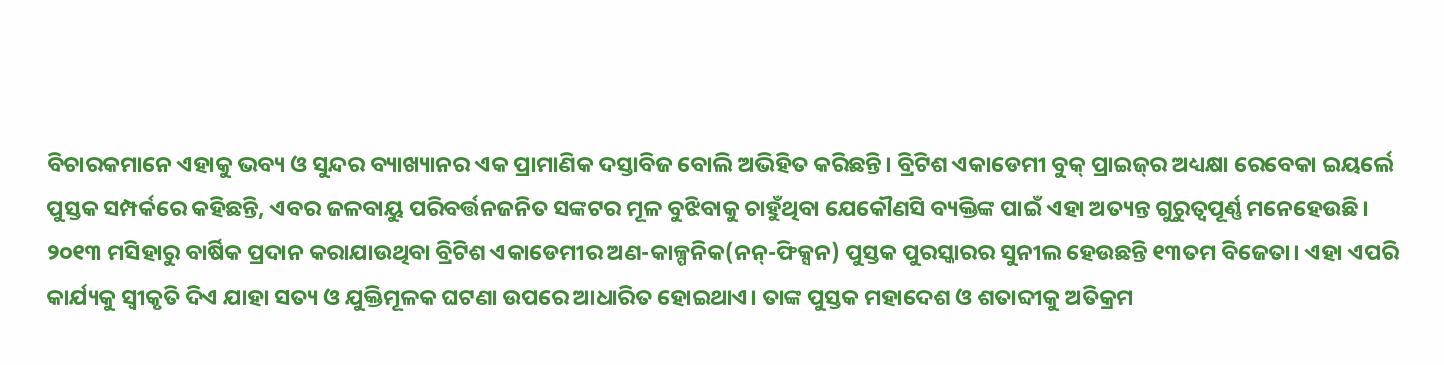ବିଚାରକମାନେ ଏହାକୁ ଭବ୍ୟ ଓ ସୁନ୍ଦର ବ୍ୟାଖ୍ୟାନର ଏକ ପ୍ରାମାଣିକ ଦସ୍ତାବିଜ ବୋଲି ଅଭିହିତ କରିଛନ୍ତି। ବ୍ରିଟିଶ ଏକାଡେମୀ ବୁକ୍‌ ପ୍ରାଇଜ୍‌ର ଅଧ୍ୟକ୍ଷା ରେବେକା ଇୟର୍ଲେ ପୁସ୍ତକ ସମ୍ପର୍କରେ କହିଛନ୍ତି, ଏବର ଜଳବାୟୁ ପରିବର୍ତ୍ତନଜନିତ ସଙ୍କଟର ମୂଳ ବୁଝିବାକୁ ଚାହୁଁଥିବା ଯେକୌଣସି ବ୍ୟକ୍ତିଙ୍କ ପାଇଁ ଏହା ଅତ୍ୟନ୍ତ ଗୁରୁତ୍ୱପୂର୍ଣ୍ଣ ମନେହେଉଛି।
୨୦୧୩ ମସିହାରୁ ବାର୍ଷିକ ପ୍ରଦାନ କରାଯାଉଥିବା ବ୍ରିଟିଶ ଏକାଡେମୀର ଅଣ-କାଳ୍ପନିକ(ନନ୍‌-ଫିକ୍ସନ) ପୁସ୍ତକ ପୁରସ୍କାରର ସୁନୀଲ ହେଉଛନ୍ତି ୧୩ତମ ବିଜେତା। ଏହା ଏପରି କାର୍ଯ୍ୟକୁ ସ୍ବୀକୃତି ଦିଏ ଯାହା ସତ୍ୟ ଓ ଯୁକ୍ତିମୂଳକ ଘଟଣା ଉପରେ ଆଧାରିତ ହୋଇଥାଏ। ତାଙ୍କ ପୁସ୍ତକ ମହାଦେଶ ଓ ଶତାବ୍ଦୀକୁ ଅତିକ୍ରମ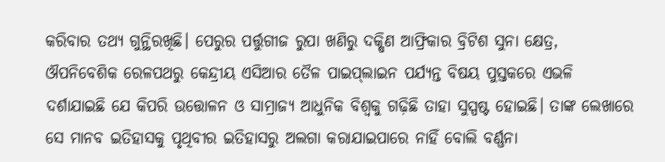କରିବାର ତଥ୍ୟ ଗୁନ୍ଥିରଖିଛି। ପେରୁର ପର୍ତ୍ତୁଗୀଜ ରୁପା ଖଣିରୁ ଦକ୍ଷିଣ ଆଫ୍ରିକାର ବ୍ରିଟିଶ ସୁନା କ୍ଷେତ୍ର, ଔପନିବେଶିକ ରେଳପଥରୁ କେନ୍ଦ୍ରୀୟ ଏସିଆର ତୈଳ ପାଇପ୍‌ଲାଇନ ପର୍ଯ୍ୟନ୍ତ ବିଷୟ ପୁସ୍ତକରେ ଏଭଳି ଦର୍ଶାଯାଇଛି ଯେ କିପରି ଉତ୍ତୋଳନ ଓ ସାମ୍ରାଜ୍ୟ ଆଧୁନିକ ବିଶ୍ୱକୁ ଗଢ଼ିଛି ତାହା ସୁସ୍ପଷ୍ଟ ହୋଇଛି। ତାଙ୍କ ଲେଖାରେ ସେ ମାନବ ଇତିହାସକୁ ପୃଥିବୀର ଇତିହାସରୁ ଅଲଗା କରାଯାଇପାରେ ନାହିଁ ବୋଲି ବର୍ଣ୍ଣନା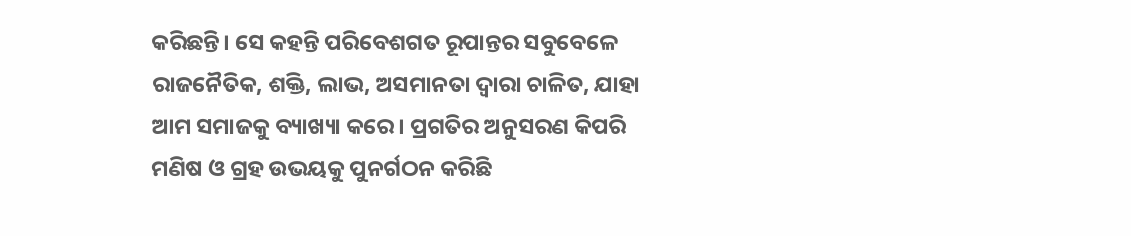କରିଛନ୍ତି। ସେ କହନ୍ତି ପରିବେଶଗତ ରୂପାନ୍ତର ସବୁବେଳେ ରାଜନୈତିକ, ଶକ୍ତି, ଲାଭ, ଅସମାନତା ଦ୍ୱାରା ଚାଳିତ, ଯାହା ଆମ ସମାଜକୁ ବ୍ୟାଖ୍ୟା କରେ। ପ୍ରଗତିର ଅନୁସରଣ କିପରି ମଣିଷ ଓ ଗ୍ରହ ଉଭୟକୁ ପୁନର୍ଗଠନ କରିଛି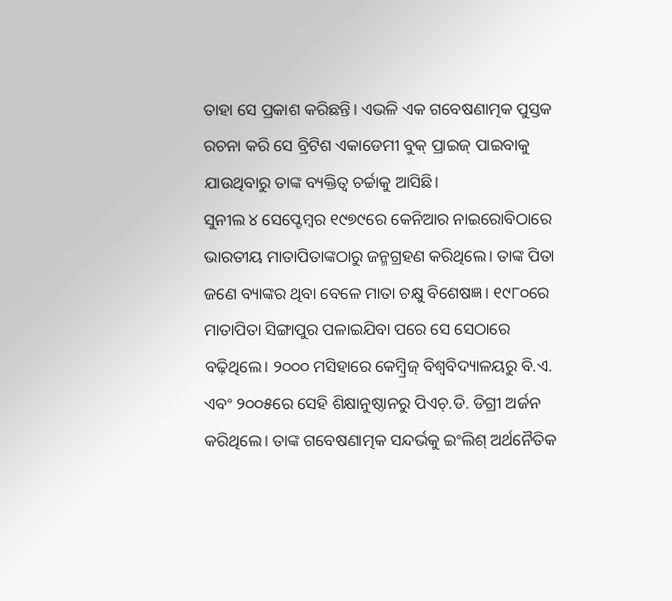ତାହା ସେ ପ୍ରକାଶ କରିଛନ୍ତି। ଏଭଳି ଏକ ଗବେଷଣାତ୍ମକ ପୁସ୍ତକ ରଚନା କରି ସେ ବ୍ରିଟିଶ ଏକାଡେମୀ ବୁକ୍‌ ପ୍ରାଇଜ୍‌ ପାଇବାକୁ ଯାଉଥିବାରୁ ତାଙ୍କ ବ୍ୟକ୍ତିତ୍ୱ ଚର୍ଚ୍ଚାକୁ ଆସିଛି।
ସୁନୀଲ ୪ ସେପ୍ଟେମ୍ବର ୧୯୭୯ରେ କେନିଆର ନାଇରୋବିଠାରେ ଭାରତୀୟ ମାତାପିତାଙ୍କଠାରୁ ଜନ୍ମଗ୍ରହଣ କରିଥିଲେ। ତାଙ୍କ ପିତା ଜଣେ ବ୍ୟାଙ୍କର ଥିବା ବେଳେ ମାତା ଚକ୍ଷୁ ବିଶେଷଜ୍ଞ। ୧୯୮୦ରେ ମାତାପିତା ସିଙ୍ଗାପୁର ପଳାଇଯିବା ପରେ ସେ ସେଠାରେ ବଢ଼ିଥିଲେ। ୨୦୦୦ ମସିହାରେ କେମ୍ବ୍ରିଜ୍‌ ବିଶ୍ୱବିଦ୍ୟାଳୟରୁ ବି.ଏ. ଏବଂ ୨୦୦୫ରେ ସେହି ଶିକ୍ଷାନୁଷ୍ଠାନରୁ ପିଏଚ୍‌.ଡି. ଡିଗ୍ରୀ ଅର୍ଜନ କରିଥିଲେ। ତାଙ୍କ ଗବେଷଣାତ୍ମକ ସନ୍ଦର୍ଭକୁ ଇଂଲିଶ୍‌ ଅର୍ଥନୈତିକ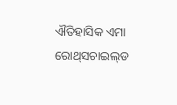ଐତିହାସିକ ଏମା ରୋଥ୍‌ସଚାଇଲ୍‌ଡ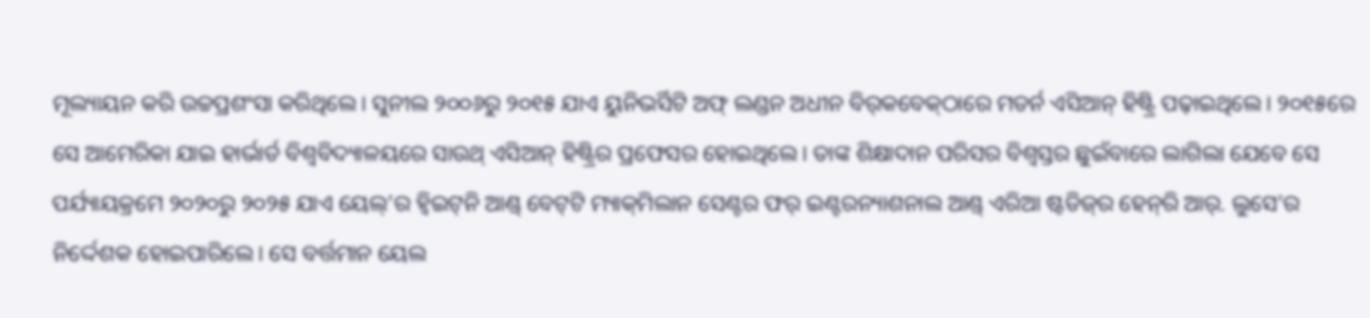ମୂଲ୍ୟାୟନ କରି ଉଚ୍ଚପ୍ରଶଂସା କରିଥିଲେ। ସୁନୀଲ ୨୦୦୬ରୁ ୨୦୧୫ ଯାଏ ୟୁନିଭର୍ସିଟି ଅଫ୍‌ ଲଣ୍ଡନ ଅଧୀନ ବିର୍‌କବେକ୍‌ଠାରେ ମଡର୍ନ ଏସିଆନ୍‌ ହିଷ୍ଟ୍ରି ପଢ଼ାଇଥିଲେ। ୨୦୧୫ରେ ସେ ଆମେରିକା ଯାଇ ହାର୍ଭାର୍ଡ ବିଶ୍ୱବିଦ୍ୟାଳୟରେ ସାଉଥ୍‌ ଏସିଆନ୍‌ ହିଷ୍ଟ୍ରିର ପ୍ରଫେସର ହୋଇଥିଲେ। ତାଙ୍କ ଶିକ୍ଷାଦାନ ପରିସର ବିଶ୍ୱସ୍ତର ଛୁଇଁବାରେ ଲାଗିଲା ଯେବେ ସେ ପର୍ଯ୍ୟାୟକ୍ରମେ ୨୦୨୦ରୁ ୨୦୨୫ ଯାଏ ୟେଲ୍‌’ର ହ୍ବିଇଟ୍‌ନି ଆଣ୍ଡ୍‌ ବେଟ୍‌ଟି ମ୍ୟାକ୍‌ମିଲାନ ସେଣ୍ଟର ଫର୍‌ ଇଣ୍ଟରନ୍ୟାଶନାଲ ଆଣ୍ଡ୍‌ ଏରିଆ ଷ୍ଟଡିଜ୍‌ର ହେନ୍‌ରି ଆର୍‌. ଲୁସେ’ର ନିର୍ଦ୍ଦେଶକ ହୋଇପାରିଲେ। ସେ ବର୍ତ୍ତମାନ ୟେଲ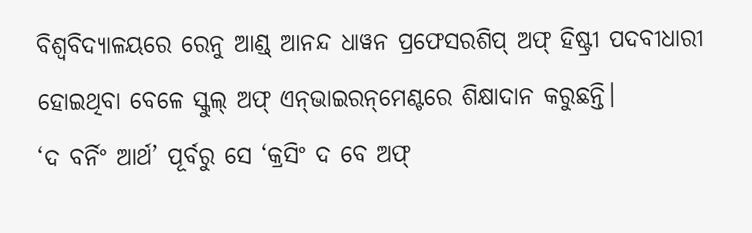ବିଶ୍ୱବିଦ୍ୟାଳୟରେ ରେନୁ ଆଣ୍ଡ୍‌ ଆନନ୍ଦ ଧାୱନ ପ୍ରଫେସରଶିପ୍‌ ଅଫ୍‌ ହିଷ୍ଟ୍ରୀ ପଦବୀଧାରୀ ହୋଇଥିବା ବେଳେ ସ୍କୁଲ୍‌ ଅଫ୍‌ ଏନ୍‌ଭାଇରନ୍‌ମେଣ୍ଟରେ ଶିକ୍ଷାଦାନ କରୁଛନ୍ତି।
‘ଦ ବର୍ନିଂ ଆର୍ଥ’ ପୂର୍ବରୁ ସେ ‘କ୍ରସିଂ ଦ ବେ ଅଫ୍‌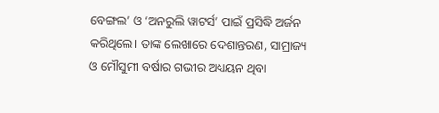ବେଙ୍ଗଲ’ ଓ ‘ଅନରୁଲି ୱାଟର୍ସ’ ପାଇଁ ପ୍ରସିଦ୍ଧି ଅର୍ଜନ କରିଥିଲେ। ତାଙ୍କ ଲେଖାରେ ଦେଶାନ୍ତରଣ, ସାମ୍ରାଜ୍ୟ ଓ ମୌସୁମୀ ବର୍ଷାର ଗଭୀର ଅଧ୍ୟୟନ ଥିବା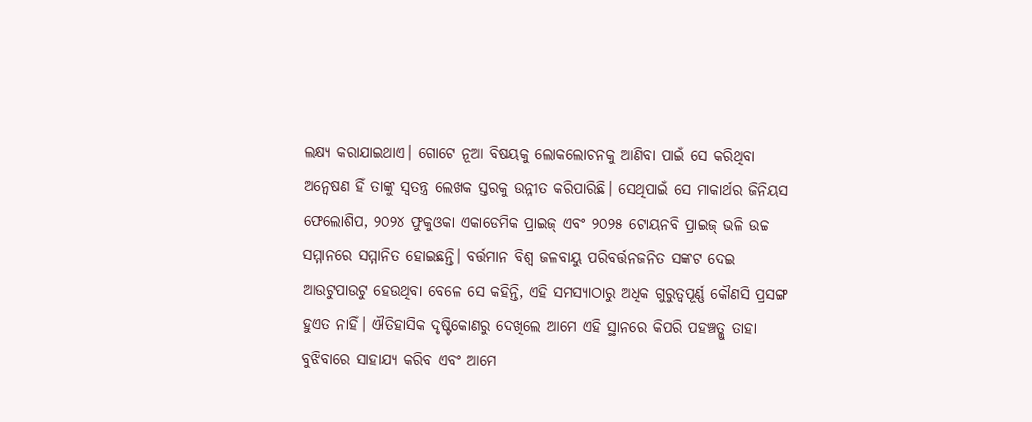ଲକ୍ଷ୍ୟ କରାଯାଇଥାଏ। ଗୋଟେ ନୂଆ ବିଷୟକୁ ଲୋକଲୋଚନକୁ ଆଣିବା ପାଇଁ ସେ କରିଥିବା ଅନ୍ବେଷଣ ହିଁ ତାଙ୍କୁ ସ୍ବତନ୍ତ୍ର ଲେଖକ ସ୍ତରକୁ ଉନ୍ନୀତ କରିପାରିଛି। ସେଥିପାଇଁ ସେ ମାକାର୍ଥର ଜିନିୟସ ଫେଲୋଶିପ, ୨୦୨୪ ଫୁକୁଓକା ଏକାଡେମିକ ପ୍ରାଇଜ୍‌ ଏବଂ ୨୦୨୫ ଟୋୟନବି ପ୍ରାଇଜ୍‌ ଭଳି ଉଚ୍ଚ ସମ୍ମାନରେ ସମ୍ମାନିତ ହୋଇଛନ୍ତି। ବର୍ତ୍ତମାନ ବିଶ୍ୱ ଜଳବାୟୁ ପରିବର୍ତ୍ତନଜନିତ ସଙ୍କଟ ଦେଇ ଆଉଟୁପାଉଟୁ ହେଉଥିବା ବେଳେ ସେ କହିନ୍ତି, ଏହି ସମସ୍ୟାଠାରୁ ଅଧିକ ଗୁରୁତ୍ୱପୂର୍ଣ୍ଣ କୌଣସି ପ୍ରସଙ୍ଗ ହୁଏତ ନାହିଁ। ଐତିହାସିକ ଦୃଷ୍ଟିକୋଣରୁ ଦେଖିଲେ ଆମେ ଏହି ସ୍ଥାନରେ କିପରି ପହଞ୍ଚତ୍ଲୁ ତାହା ବୁଝିବାରେ ସାହାଯ୍ୟ କରିବ ଏବଂ ଆମେ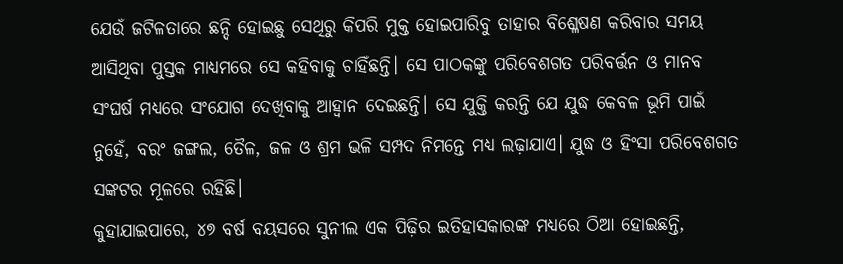ଯେଉଁ ଜଟିଳତାରେ ଛନ୍ଦି ହୋଇଛୁ ସେଥିରୁ କିପରି ମୁକ୍ତ ହୋଇପାରିବୁ ତାହାର ବିଶ୍ଳେଷଣ କରିବାର ସମୟ ଆସିଥିବା ପୁସ୍ତକ ମାଧ୍ୟମରେ ସେ କହିବାକୁ ଚାହିଁଛନ୍ତି। ସେ ପାଠକଙ୍କୁ ପରିବେଶଗତ ପରିବର୍ତ୍ତନ ଓ ମାନବ ସଂଘର୍ଷ ମଧ୍ୟରେ ସଂଯୋଗ ଦେଖିବାକୁ ଆହ୍ବାନ ଦେଇଛନ୍ତି। ସେ ଯୁକ୍ତି କରନ୍ତି ଯେ ଯୁଦ୍ଧ କେବଳ ଭୂମି ପାଇଁ ନୁହେଁ, ବରଂ ଜଙ୍ଗଲ, ତୈଳ, ଜଳ ଓ ଶ୍ରମ ଭଳି ସମ୍ପଦ ନିମନ୍ତେ ମଧ୍ୟ ଲଢ଼ାଯାଏ। ଯୁଦ୍ଧ ଓ ହିଂସା ପରିବେଶଗତ ସଙ୍କଟର ମୂଳରେ ରହିଛି।
କୁହାଯାଇପାରେ, ୪୭ ବର୍ଷ ବୟସରେ ସୁନୀଲ ଏକ ପିଢ଼ିର ଇତିହାସକାରଙ୍କ ମଧ୍ୟରେ ଠିଆ ହୋଇଛନ୍ତି,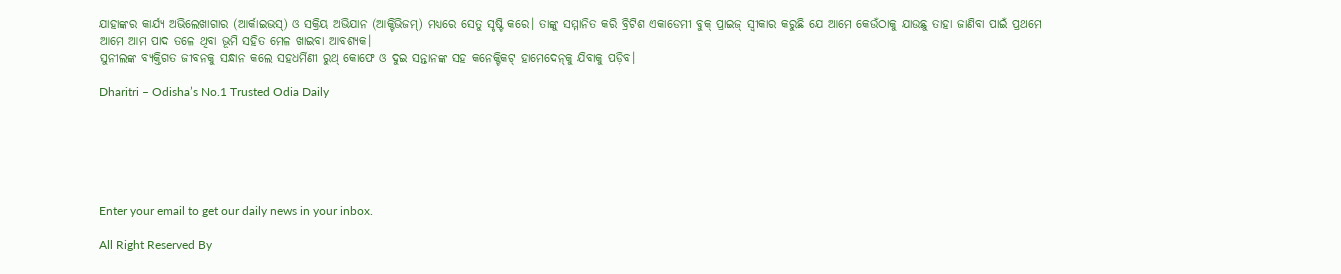ଯାହାଙ୍କର କାର୍ଯ୍ୟ ଅଭିଲେଖାଗାର (ଆର୍କାଇଭସ୍‌) ଓ ସକ୍ରିୟ ଅଭିଯାନ (ଆକ୍ଟିଭିଜମ୍‌) ମଧ୍ୟରେ ସେତୁ ସୃଷ୍ଟି କରେ। ତାଙ୍କୁ ସମ୍ମାନିତ କରି ବ୍ରିଟିଶ ଏକାଡେମୀ ବୁକ୍‌ ପ୍ରାଇଜ୍‌ ସ୍ବୀକାର କରୁଛି ଯେ ଆମେ କେଉଁଠାକୁ ଯାଉଛୁ ତାହା ଜାଣିବା ପାଇଁ ପ୍ରଥମେ ଆମେ ଆମ ପାଦ ତଳେ ଥିବା ଭୂମି ସହିତ ମେଳ ଖାଇବା ଆବଶ୍ୟକ।
ସୁନୀଲଙ୍କ ବ୍ୟକ୍ତିଗତ ଜୀବନକୁ ସନ୍ଧାନ କଲେ ସହଧର୍ମିଣୀ ରୁଥ୍‌ କୋଫେ ଓ ଦୁଇ ସନ୍ତାନଙ୍କ ସହ କନେକ୍ଟିକଟ୍‌ ହାମେଦେନ୍‌କୁ ଯିବାକୁ ପଡ଼ିବ।

Dharitri – Odisha’s No.1 Trusted Odia Daily






Enter your email to get our daily news in your inbox.

All Right Reserved By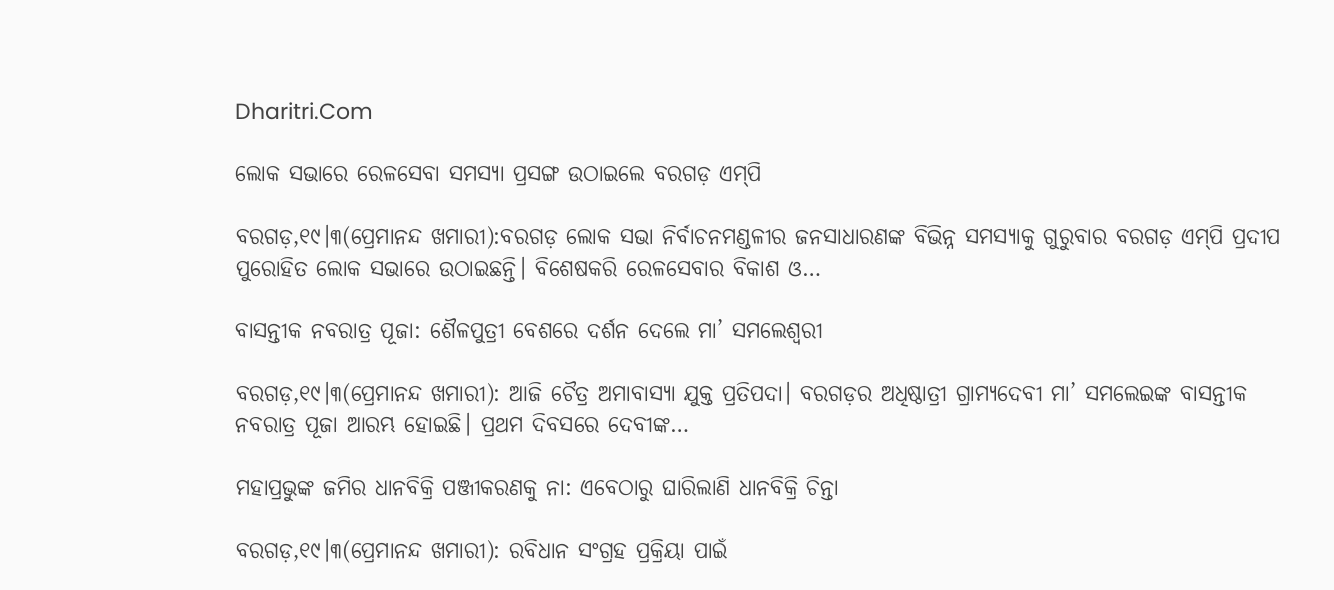Dharitri.Com

ଲୋକ ସଭାରେ ରେଳସେବା ସମସ୍ୟା ପ୍ରସଙ୍ଗ ଉଠାଇଲେ ବରଗଡ଼ ଏମ୍‌ପି

ବରଗଡ଼,୧୯।୩(ପ୍ରେମାନନ୍ଦ ଖମାରୀ):ବରଗଡ଼ ଲୋକ ସଭା ନିର୍ବାଚନମଣ୍ଡଳୀର ଜନସାଧାରଣଙ୍କ ବିଭିନ୍ନ ସମସ୍ୟାକୁ ଗୁରୁବାର ବରଗଡ଼ ଏମ୍‌ପି ପ୍ରଦୀପ ପୁରୋହିତ ଲୋକ ସଭାରେ ଉଠାଇଛନ୍ତି। ବିଶେଷକରି ରେଳସେବାର ବିକାଶ ଓ…

ବାସନ୍ତୀକ ନବରାତ୍ର ପୂଜା: ଶୈଳପୁତ୍ରୀ ବେଶରେ ଦର୍ଶନ ଦେଲେ ମା’ ସମଲେଶ୍ବରୀ

ବରଗଡ଼,୧୯।୩(ପ୍ରେମାନନ୍ଦ ଖମାରୀ): ଆଜି ଚୈତ୍ର ଅମାବାସ୍ୟା ଯୁକ୍ତ ପ୍ରତିପଦା। ବରଗଡ଼ର ଅଧିଷ୍ଠାତ୍ରୀ ଗ୍ରାମ୍ୟଦେବୀ ମା’ ସମଲେଇଙ୍କ ବାସନ୍ତୀକ ନବରାତ୍ର ପୂଜା ଆରମ୍ଭ ହୋଇଛି। ପ୍ରଥମ ଦିବସରେ ଦେବୀଙ୍କ…

ମହାପ୍ରଭୁଙ୍କ ଜମିର ଧାନବିକ୍ରି ପଞ୍ଜୀକରଣକୁ ନା: ଏବେଠାରୁ ଘାରିଲାଣି ଧାନବିକ୍ରି ଚିନ୍ତା

ବରଗଡ଼,୧୯।୩(ପ୍ରେମାନନ୍ଦ ଖମାରୀ): ରବିଧାନ ସଂଗ୍ରହ ପ୍ରକ୍ରିୟା ପାଇଁ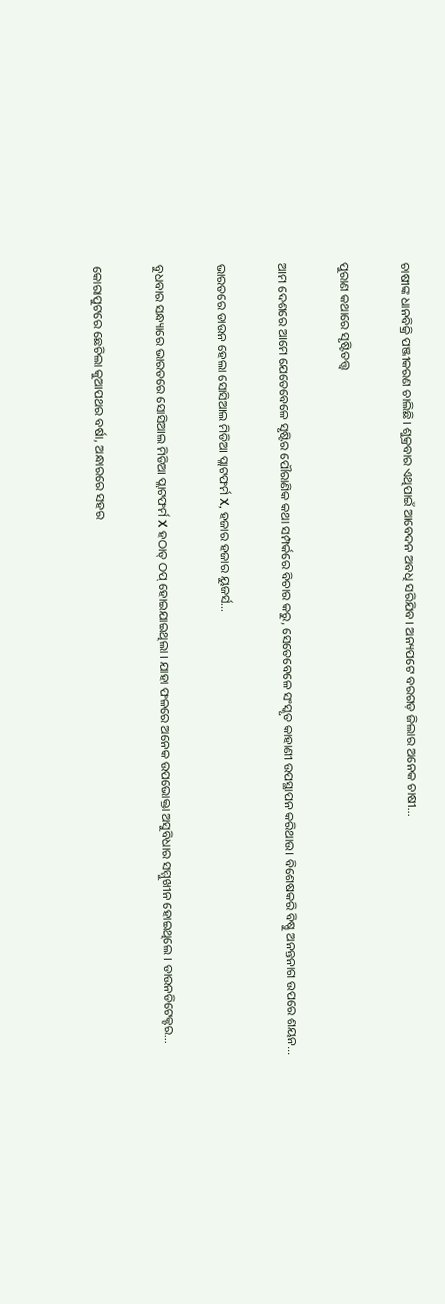ଚାଷୀଙ୍କ ଧାନବିକ୍ରି ପଞ୍ଜୀକରଣ ଚାଲିଛି। ଶୁକ୍ରବାର ଏଥିପାଇଁ ଆବେଦନ ଅବଧି ସରିଯିବ। ଅନ୍ୟପଟେ ବରଗଡ଼ ଜିଲାର ଅନେକ ଚାଷୀ…

ପୁରାଣ କଥାରେ ସୃଷ୍ଟିତତ୍ତ୍ୱ

ଆମ ଦେଶରେ ଆମେ ଯେତେବେଳେ ସୃଷ୍ଟିର ପୌରାଣିକ କଥା ସମ୍ପର୍କରେ ବିଚାର କରୁ, ସେତେବେଳେ ସଂସ୍କୃତ କାହାଣୀ ଉପସ୍ଥାପନ କରିଥାଉ। ବିଶେଷକରି ବିଷ୍ଣୁ ଅନନ୍ତନାଗ ଉପରେ ଶୟନ…

ଭାରତରେ ଡାଉନ ହେଲା ସୋସିଆଲ ମିଡିଆ ପ୍ଲାଟଫର୍ମ X, ହଜାର ହଜାର ୟୁଜର୍ସ…

ବୁଧବାର ସନ୍ଧ୍ୟାରେ ଭାରତରେ ସୋସିଆଲ ମିଡିଆ ପ୍ଲାଟଫର୍ମ X ହଠାତ୍ ଠପ୍ ହୋଇଯାଇଥିଲା । ଯାହା ଫଳରେ ଅନେକ ଉପଭୋକ୍ତା ଅସୁବିଧାର ସମ୍ମୁଖୀନ ହୋଇଥିଲେ । ଡାଉନଡିଟେକ୍ଟର…

କୋରାପୁଟରେ ଛେଚିଲା କୁଆପଥର ବର୍ଷା, ଅନ୍ଧାରରେ ସହର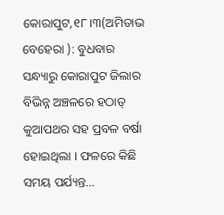କୋରାପୁଟ,୧୮।୩(ଅମିତାଭ ବେହେରା ): ବୁଧବାର ସନ୍ଧ୍ୟାରୁ କୋରାପୁଟ ଜିଲାର ବିଭିନ୍ନ ଅଞ୍ଚଳରେ ହଠାତ୍ କୁଆପଥର ସହ ପ୍ରବଳ ବର୍ଷା ହୋଇଥିଲା । ଫଳରେ କିଛି ସମୟ ପର୍ଯ୍ୟନ୍ତ…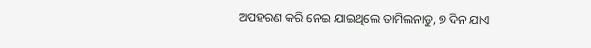ଅପହରଣ କରି ନେଇ ଯାଇଥିଲେ ତାମିଲନାଡୁ, ୭ ଦିନ ଯାଏ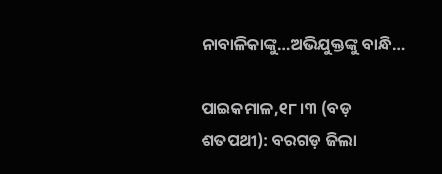ନାବାଳିକାଙ୍କୁ…ଅଭିଯୁକ୍ତଙ୍କୁ ବାନ୍ଧି…

ପାଇକମାଳ,୧୮।୩ (ବଡ଼ ଶତପଥୀ): ବରଗଡ଼ ଜିଲା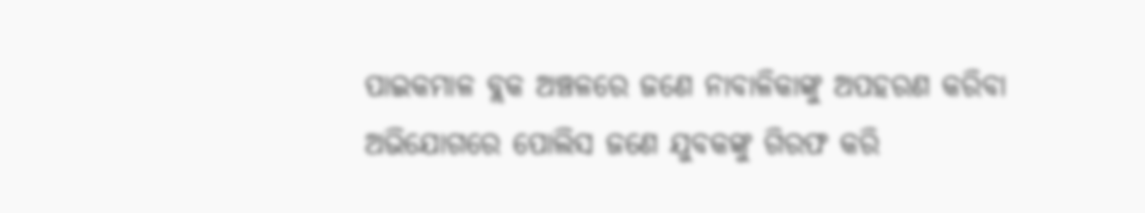ପାଇକମାଳ ବ୍ଲକ ଅଞ୍ଚଳରେ ଜଣେ ନାବାଳିକାଙ୍କୁ ଅପହରଣ କରିବା ଅଭିଯୋଗରେ ପୋଲିସ ଜଣେ ଯୁବକଙ୍କୁ ଗିରଫ କରି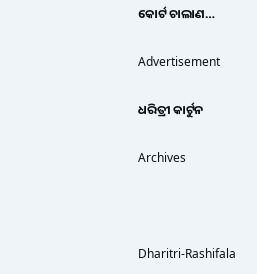କୋର୍ଟ ଚାଲାଣ…

Advertisement

ଧରିତ୍ରୀ କାର୍ଟୁନ

Archives



Dharitri-Rashifala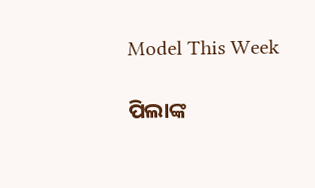Model This Week

ପିଲାଙ୍କ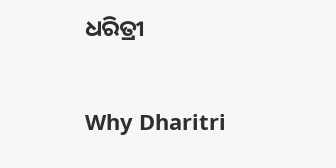ଧରିତ୍ରୀ

Why Dharitri